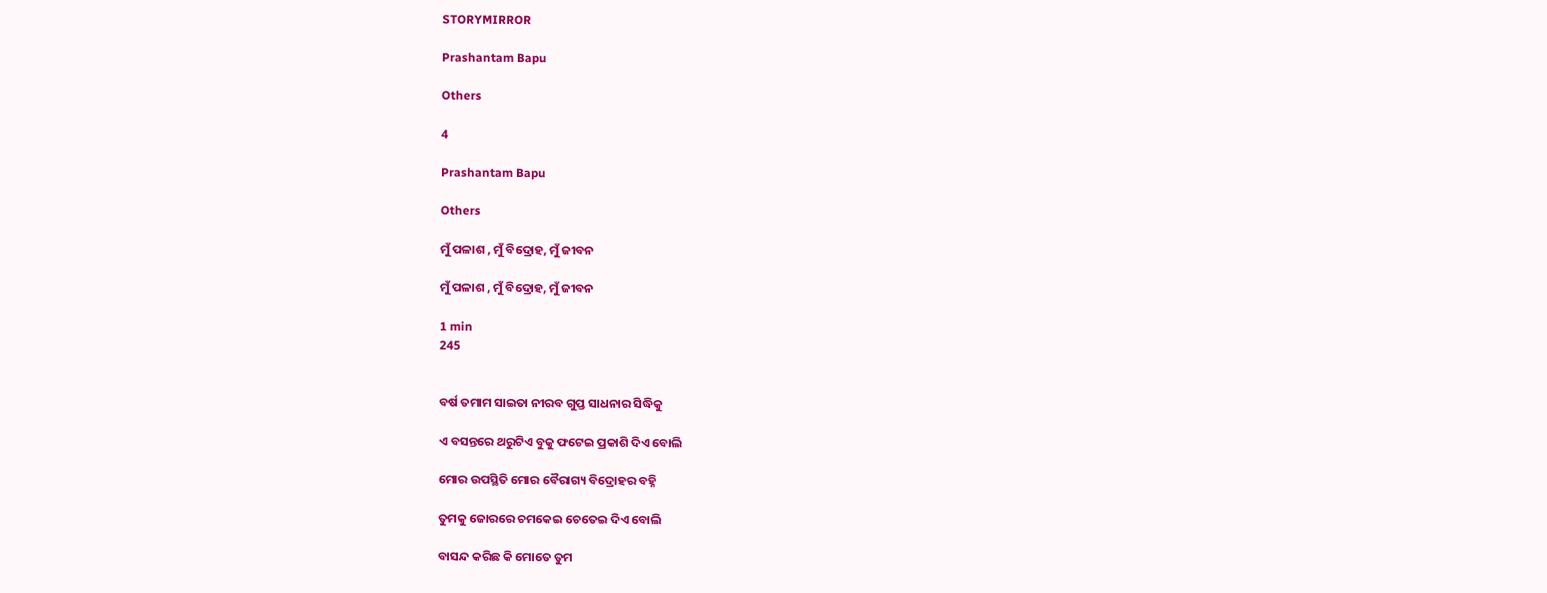STORYMIRROR

Prashantam Bapu

Others

4

Prashantam Bapu

Others

ମୁଁ ପଳାଶ , ମୁଁ ବିଦ୍ରୋହ, ମୁଁ ଜୀବନ

ମୁଁ ପଳାଶ , ମୁଁ ବିଦ୍ରୋହ, ମୁଁ ଜୀବନ

1 min
245


ବର୍ଷ ତମାମ ସାଇତା ନୀରବ ଗୁପ୍ତ ସାଧନାର ସିଦ୍ଧିକୁ

ଏ ବସନ୍ତରେ ଥରୁଟିଏ ବୁକୁ ଫଟେଇ ପ୍ରକାଶି ଦିଏ ବୋଲି

ମୋର ଉପସ୍ଥିତି ମୋର ବୈରାଗ୍ୟ ବିଦ୍ରୋହର ବହ୍ନି

ତୁମକୁ ଜୋରରେ ଚମକେଇ ଚେତେଇ ଦିଏ ବୋଲି

ବାସନ୍ଦ କରିଛ କି ମୋତେ ତୁମ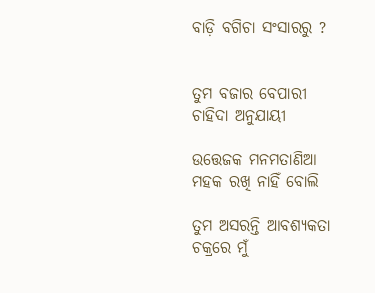ବାଡ଼ି ବଗିଚା ସଂସାରରୁ ?


ତୁମ ବଜାର ବେପାରୀ ଚାହିଦା ଅନୁଯାୟୀ

ଉତ୍ତେଜକ ମନମତାଣିଆ ମହକ ରଖି ନାହିଁ ବୋଲି

ତୁମ ଅସରନ୍ତି ଆବଶ୍ୟକତା ଚକ୍ରରେ ମୁଁ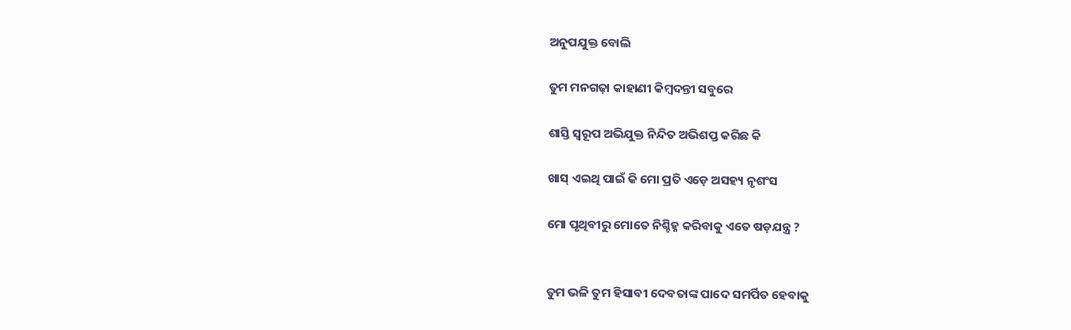ଅନୁପଯୁକ୍ତ ବୋଲି

ତୁମ ମନଗଢ଼ା କାହାଣୀ କିମ୍ବଦନ୍ତୀ ସବୁରେ

ଶାସ୍ତି ସ୍ୱରୂପ ଅଭିଯୁକ୍ତ ନିନ୍ଦିତ ଅଭିଶପ୍ତ କରିଛ କି

ଖାସ୍ ଏଇଥି ପାଇଁ କି ମୋ ପ୍ରତି ଏଡ଼େ ଅସହ୍ୟ ନୃଶଂସ

ମୋ ପୃଥିବୀରୁ ମୋତେ ନିଶ୍ଚିହ୍ନ କରିବାକୁ ଏତେ ଷଡ଼ଯନ୍ତ୍ର ?


ତୁମ ଭଳି ତୁମ ହିସାବୀ ଦେବତାଙ୍କ ପାଦେ ସମର୍ପିତ ହେବାକୁ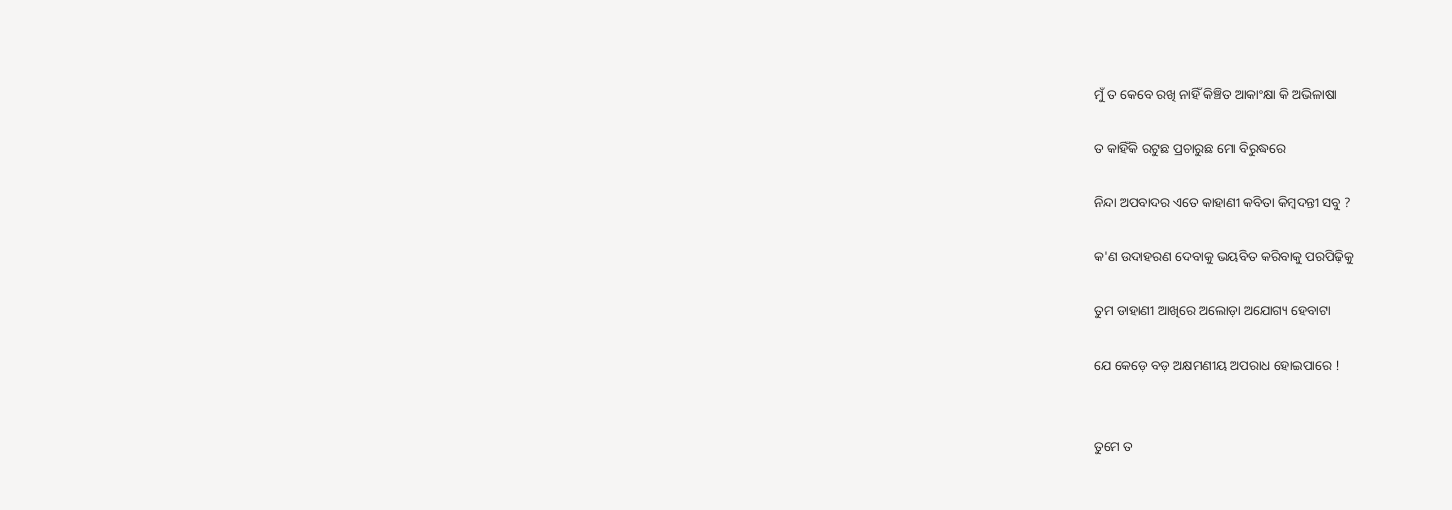ମୁଁ ତ କେବେ ରଖି ନାହିଁ କିଞ୍ଚିତ ଆକାଂକ୍ଷା କି ଅଭିଳାଷା

ତ କାହିଁକି ରଟୁଛ ପ୍ରଚାରୁଛ ମୋ ବିରୁଦ୍ଧରେ

ନିନ୍ଦା ଅପବାଦର ଏତେ କାହାଣୀ କବିତା କିମ୍ବଦନ୍ତୀ ସବୁ ?

କ'ଣ ଉଦାହରଣ ଦେବାକୁ ଭୟବିତ କରିବାକୁ ପରପିଢ଼ିକୁ

ତୁମ ଡାହାଣୀ ଆଖିରେ ଅଲୋଡ଼ା ଅଯୋଗ୍ୟ ହେବାଟା

ଯେ କେଡ଼େ ବଡ଼ ଅକ୍ଷମଣୀୟ ଅପରାଧ ହୋଇପାରେ !


ତୁମେ ତ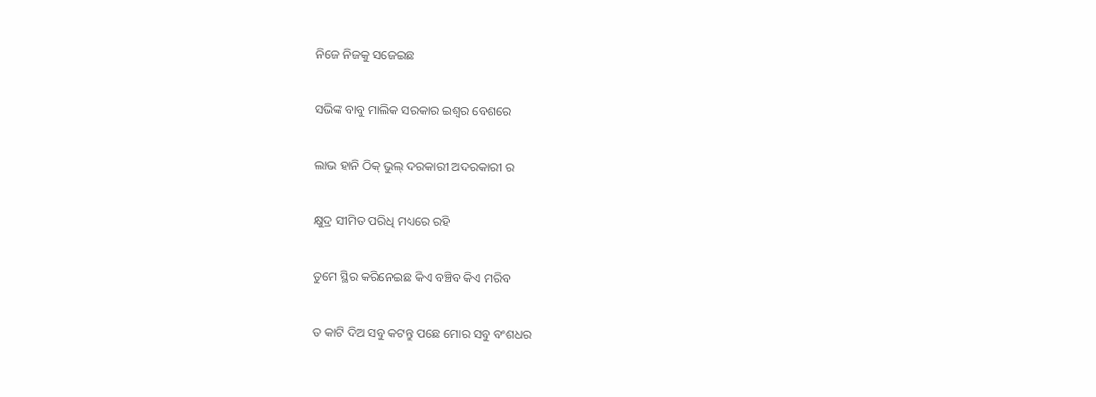ନିଜେ ନିଜକୁ ସଜେଇଛ

ସଭିଙ୍କ ବାବୁ ମାଲିକ ସରକାର ଇଶ୍ଵର ବେଶରେ

ଲାଭ ହାନି ଠିକ୍ ଭୁଲ୍ ଦରକାରୀ ଅଦରକାରୀ ର

କ୍ଷୁଦ୍ର ସୀମିତ ପରିଧି ମଧ୍ୟରେ ରହି

ତୁମେ ସ୍ଥିର କରିନେଇଛ କିଏ ବଞ୍ଚିବ କିଏ ମରିବ

ତ କାଟି ଦିଅ ସବୁ କଟନ୍ତୁ ପଛେ ମୋର ସବୁ ବଂଶଧର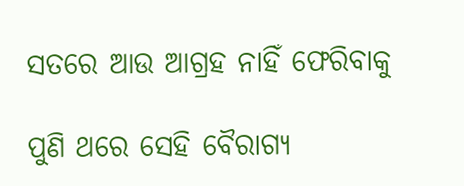ସତରେ ଆଉ ଆଗ୍ରହ ନାହିଁ ଫେରିବାକୁ

ପୁଣି ଥରେ ସେହି ବୈରାଗ୍ୟ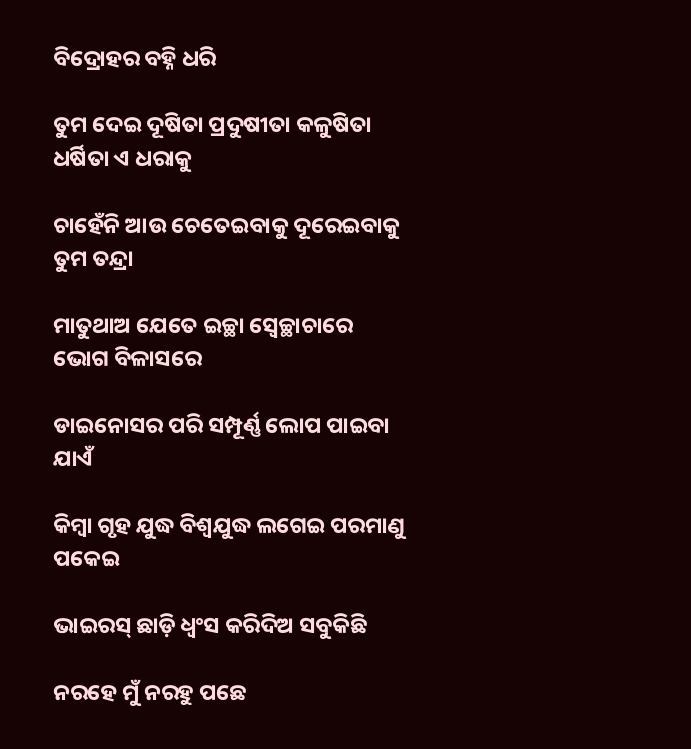ବିଦ୍ରୋହର ବହ୍ନି ଧରି

ତୁମ ଦେଇ ଦୂଷିତା ପ୍ରଦୁଷୀତା କଳୁଷିତା ଧର୍ଷିତା ଏ ଧରାକୁ

ଚାହେଁନି ଆଉ ଚେତେଇବାକୁ ଦୂରେଇବାକୁ ତୁମ ତନ୍ଦ୍ରା

ମାତୁଥାଅ ଯେତେ ଇଚ୍ଛା ସ୍ୱେଚ୍ଛାଚାରେ ଭୋଗ ବିଳାସରେ

ଡାଇନୋସର ପରି ସମ୍ପୂର୍ଣ୍ଣ ଲୋପ ପାଇବା ଯାଏଁ

କିମ୍ବା ଗୃହ ଯୁଦ୍ଧ ବିଶ୍ୱଯୁଦ୍ଧ ଲଗେଇ ପରମାଣୁ ପକେଇ

ଭାଇରସ୍ ଛାଡ଼ି ଧ୍ୱଂସ କରିଦିଅ ସବୁକିଛି

ନରହେ ମୁଁ ନରହୁ ପଛେ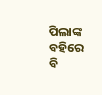ପିଲାଙ୍କ ବହିରେ ବି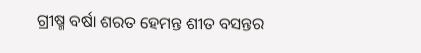ଗ୍ରୀଷ୍ମ ବର୍ଷା ଶରତ ହେମନ୍ତ ଶୀତ ବସନ୍ତର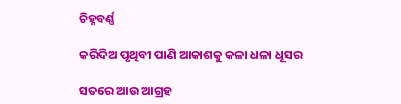ଚିହ୍ନବର୍ଣ୍ଣ

କରିଦିଅ ପୃଥିବୀ ପାଣି ଆକାଶକୁ କଳା ଧଳା ଧୂସର

ସତରେ ଆଉ ଆଗ୍ରହ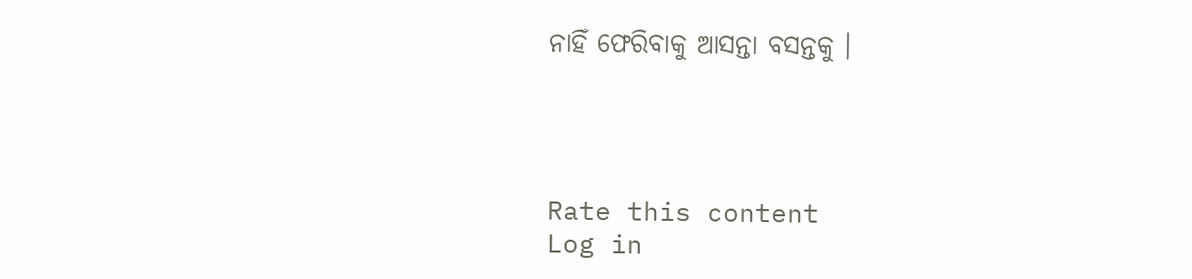ନାହିଁ ଫେରିବାକୁ ଆସନ୍ତା ବସନ୍ତକୁ ।




Rate this content
Log in